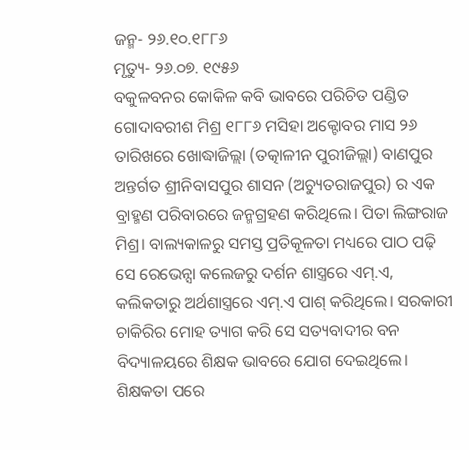ଜନ୍ମ- ୨୬.୧୦.୧୮୮୬
ମୃତ୍ୟୁ- ୨୬.୦୭. ୧୯୫୬
ବକୁଳବନର କୋକିଳ କବି ଭାବରେ ପରିଚିତ ପଣ୍ଡିତ ଗୋଦାବରୀଶ ମିଶ୍ର ୧୮୮୬ ମସିହା ଅକ୍ଟୋବର ମାସ ୨୬ ତାରିଖରେ ଖୋଦ୍ଧାଜିଲ୍ଲା (ତତ୍କାଳୀନ ପୁରୀଜିଲ୍ଲା) ବାଣପୁର ଅନ୍ତର୍ଗତ ଶ୍ରୀନିବାସପୁର ଶାସନ (ଅଚ୍ୟୁତରାଜପୁର) ର ଏକ ବ୍ରାହ୍ମଣ ପରିବାରରେ ଜନ୍ମଗ୍ରହଣ କରିଥିଲେ। ପିତା ଲିଙ୍ଗରାଜ ମିଶ୍ର। ବାଲ୍ୟକାଳରୁ ସମସ୍ତ ପ୍ରତିକୂଳତା ମଧ୍ୟରେ ପାଠ ପଢ଼ି ସେ ରେଭେନ୍ସା କଲେଜରୁ ଦର୍ଶନ ଶାସ୍ତ୍ରରେ ଏମ୍.ଏ, କଲିକତାରୁ ଅର୍ଥଶାସ୍ତ୍ରରେ ଏମ୍.ଏ ପାଶ୍ କରିଥିଲେ। ସରକାରୀ ଚାକିରିର ମୋହ ତ୍ୟାଗ କରି ସେ ସତ୍ୟବାଦୀର ବନ ବିଦ୍ୟାଳୟରେ ଶିକ୍ଷକ ଭାବରେ ଯୋଗ ଦେଇଥିଲେ। ଶିକ୍ଷକତା ପରେ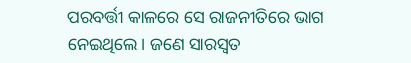ପରବର୍ତ୍ତୀ କାଳରେ ସେ ରାଜନୀତିରେ ଭାଗ ନେଇଥିଲେ। ଜଣେ ସାରସ୍ଵତ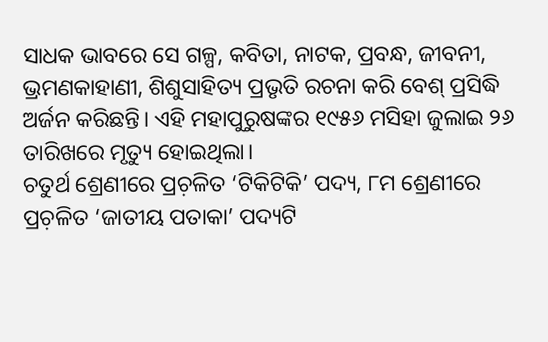ସାଧକ ଭାବରେ ସେ ଗଳ୍ପ, କବିତା, ନାଟକ, ପ୍ରବନ୍ଧ, ଜୀବନୀ, ଭ୍ରମଣକାହାଣୀ, ଶିଶୁସାହିତ୍ୟ ପ୍ରଭୃତି ରଚନା କରି ବେଶ୍ ପ୍ରସିଦ୍ଧି ଅର୍ଜନ କରିଛନ୍ତି। ଏହି ମହାପୁରୁଷଙ୍କର ୧୯୫୬ ମସିହା ଜୁଲାଇ ୨୬ ତାରିଖରେ ମୃତ୍ୟୁ ହୋଇଥିଲା।
ଚତୁର୍ଥ ଶ୍ରେଣୀରେ ପ୍ରଚ଼ଳିତ ‘ଟିକିଟିକି’ ପଦ୍ୟ, ୮ମ ଶ୍ରେଣୀରେ ପ୍ରଚ଼ଳିତ ‘ଜାତୀୟ ପତାକା’ ପଦ୍ୟଟି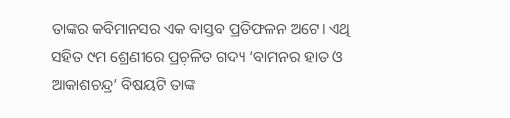ତାଙ୍କର କବିମାନସର ଏକ ବାସ୍ତବ ପ୍ରତିଫଳନ ଅଟେ। ଏଥି ସହିତ ୯ମ ଶ୍ରେଣୀରେ ପ୍ରଚ଼ଳିତ ଗଦ୍ୟ ‘ବାମନର ହାତ ଓ ଆକାଶଚନ୍ଦ୍ର’ ବିଷୟଟି ତାଙ୍କ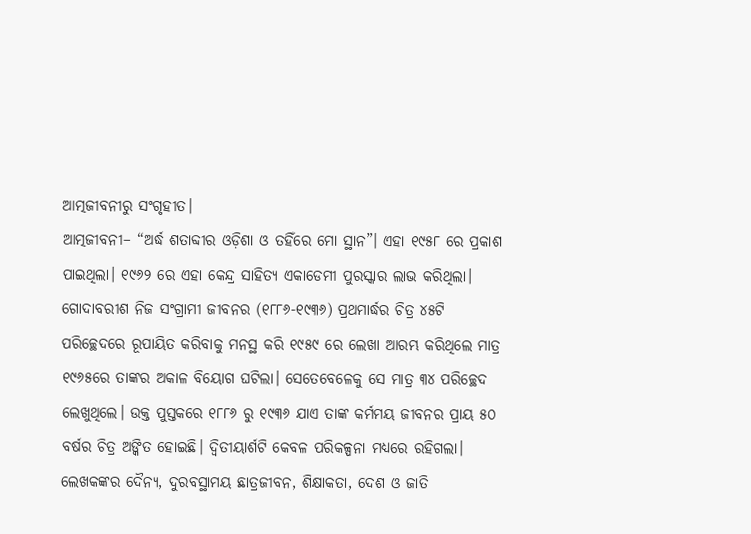ଆତ୍ମଜୀବନୀରୁ ସଂଗୃହୀତ।
ଆତ୍ମଜୀବନୀ– “ଅର୍ଦ୍ଧ ଶତାବ୍ଦୀର ଓଡ଼ିଶା ଓ ତହିଁରେ ମୋ ସ୍ଥାନ”। ଏହା ୧୯୫୮ ରେ ପ୍ରକାଶ ପାଇଥିଲା। ୧୯୬୨ ରେ ଏହା କେନ୍ଦ୍ର ସାହିତ୍ୟ ଏକାଡେମୀ ପୁରସ୍କାର ଲାଭ କରିଥିଲା।
ଗୋଦାବରୀଶ ନିଜ ସଂଗ୍ରାମୀ ଜୀବନର (୧୮୮୬-୧୯୩୬) ପ୍ରଥମାର୍ଦ୍ଧର ଚିତ୍ର ୪୫ଟି ପରିଚ୍ଛେଦରେ ରୂପାୟିତ କରିବାକୁ ମନସ୍ଥ କରି ୧୯୫୯ ରେ ଲେଖା ଆରମ୍ଭ କରିଥିଲେ ମାତ୍ର ୧୯୬୫ରେ ତାଙ୍କର ଅକାଳ ବିୟୋଗ ଘଟିଲା। ସେତେବେଳେକୁ ସେ ମାତ୍ର ୩୪ ପରିଚ୍ଛେଦ ଲେଖୁଥିଲେ। ଉକ୍ତ ପୁସ୍ତକରେ ୧୮୮୬ ରୁ ୧୯୩୬ ଯାଏ ତାଙ୍କ କର୍ମମୟ ଜୀବନର ପ୍ରାୟ ୫୦ ବର୍ଷର ଚିତ୍ର ଅଙ୍କିତ ହୋଇଛି। ଦ୍ଵିତୀୟାର୍ଶଟି କେବଳ ପରିକଳ୍ପନା ମଧ୍ୟରେ ରହିଗଲା।
ଲେଖକଙ୍କର ଦୈନ୍ୟ, ଦୁରବସ୍ଥାମୟ ଛାତ୍ରଜୀବନ, ଶିକ୍ଷାକତା, ଦେଶ ଓ ଜାତି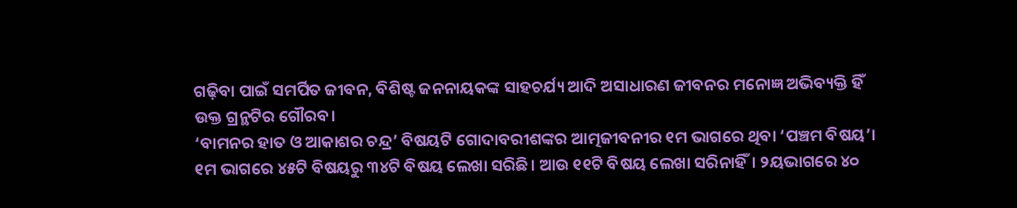ଗଢ଼ିବା ପାଇଁ ସମର୍ପିତ ଜୀବନ, ବିଶିଷ୍ଟ ଜନନାୟକଙ୍କ ସାହଚର୍ଯ୍ୟ ଆଦି ଅସାଧାରଣ ଜୀବନର ମନୋଜ୍ଞ ଅଭିବ୍ୟକ୍ତି ହିଁ ଉକ୍ତ ଗ୍ରନ୍ଥଟିର ଗୌରବ।
‘ବାମନର ହାତ ଓ ଆକାଶର ଚନ୍ଦ୍ର’ ବିଷୟଟି ଗୋଦାବରୀଶଙ୍କର ଆତ୍ମଜୀବନୀର ୧ମ ଭାଗରେ ଥିବା ‘ପଞ୍ଚମ ବିଷୟ’।
୧ମ ଭାଗରେ ୪୫ଟି ବିଷୟରୁ ୩୪ଟି ବିଷୟ ଲେଖା ସରିଛି। ଆଉ ୧୧ଟି ବିଷୟ ଲେଖା ସରିନାହିଁ। ୨ୟଭାଗରେ ୪୦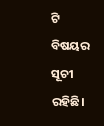ଟି ବିଷୟର ସୂଚୀ ରହିଛି।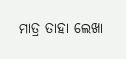ମାତ୍ର ତାହା ଲେଖା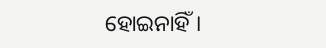ହୋଇନାହିଁ।